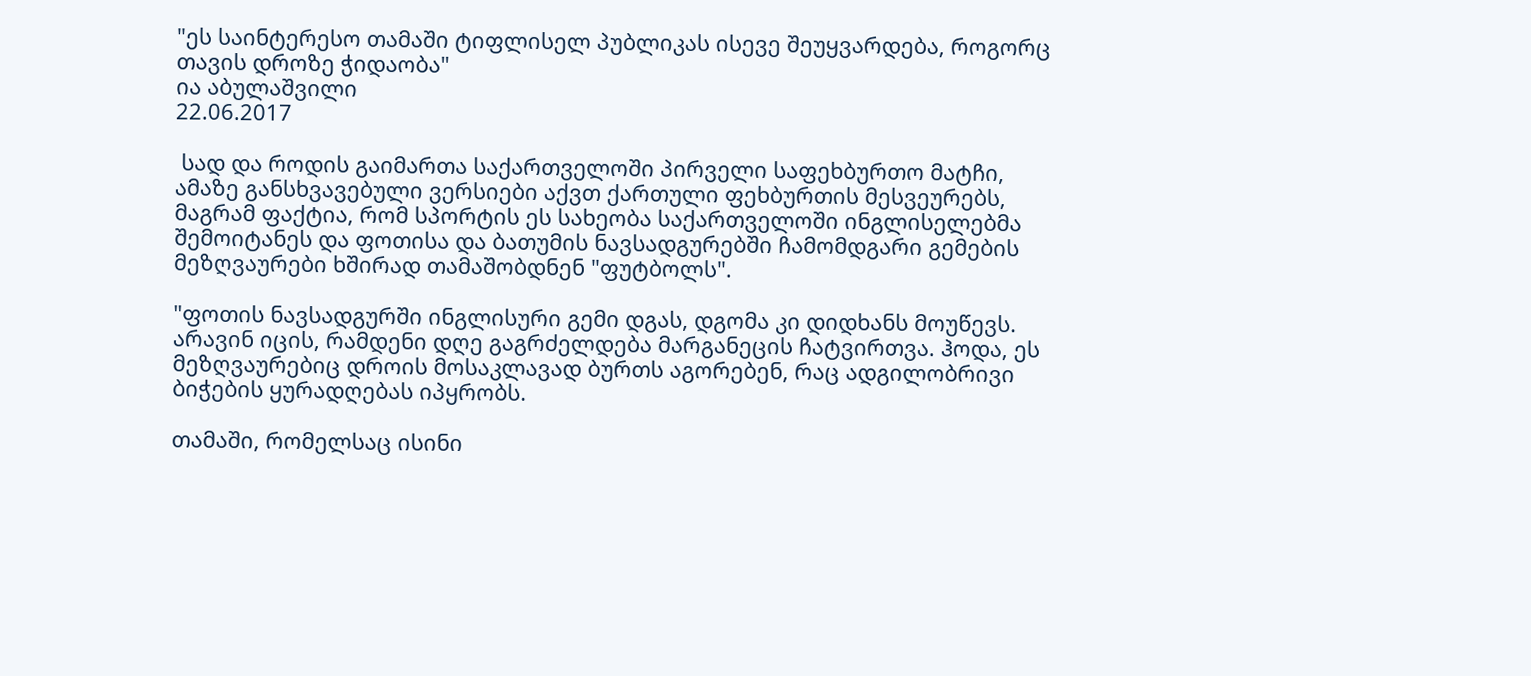"ეს საინტერესო თამაში ტიფლისელ პუბლიკას ისევე შეუყვარდება, როგორც თავის დროზე ჭიდაობა"
ია აბულაშვილი
22.06.2017

 სად და როდის გაიმართა საქართველოში პირველი საფეხბურთო მატჩი, ამაზე განსხვავებული ვერსიები აქვთ ქართული ფეხბურთის მესვეურებს, მაგრამ ფაქტია, რომ სპორტის ეს სახეობა საქართველოში ინგლისელებმა შემოიტანეს და ფოთისა და ბათუმის ნავსადგურებში ჩამომდგარი გემების მეზღვაურები ხშირად თამაშობდნენ "ფუტბოლს".

"ფოთის ნავსადგურში ინგლისური გემი დგას, დგომა კი დიდხანს მოუწევს. არავინ იცის, რამდენი დღე გაგრძელდება მარგანეცის ჩატვირთვა. ჰოდა, ეს მეზღვაურებიც დროის მოსაკლავად ბურთს აგორებენ, რაც ადგილობრივი ბიჭების ყურადღებას იპყრობს.

თამაში, რომელსაც ისინი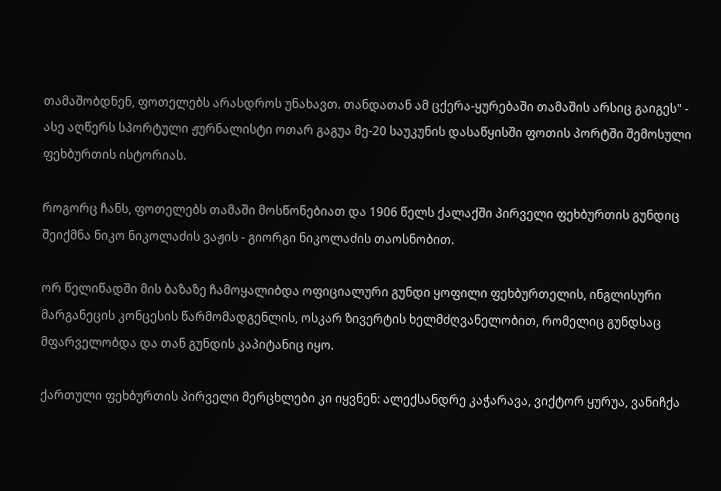თამაშობდნენ, ფოთელებს არასდროს უნახავთ. თანდათან ამ ცქერა-ყურებაში თამაშის არსიც გაიგეს" - ასე აღწერს სპორტული ჟურნალისტი ოთარ გაგუა მე-20 საუკუნის დასაწყისში ფოთის პორტში შემოსული ფეხბურთის ისტორიას.

როგორც ჩანს, ფოთელებს თამაში მოსწონებიათ და 1906 წელს ქალაქში პირველი ფეხბურთის გუნდიც შეიქმნა ნიკო ნიკოლაძის ვაჟის - გიორგი ნიკოლაძის თაოსნობით.

ორ წელიწადში მის ბაზაზე ჩამოყალიბდა ოფიციალური გუნდი ყოფილი ფეხბურთელის, ინგლისური მარგანეცის კონცესის წარმომადგენლის, ოსკარ ზივერტის ხელმძღვანელობით, რომელიც გუნდსაც მფარველობდა და თან გუნდის კაპიტანიც იყო.

ქართული ფეხბურთის პირველი მერცხლები კი იყვნენ: ალექსანდრე კაჭარავა, ვიქტორ ყურუა, ვანიჩქა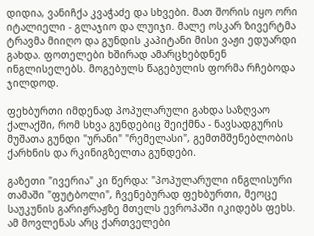დიდია, ვანიჩქა კვაჭაძე და სხვები. მათ შორის იყო ორი იტალიელი - გლაჯიო და ლუიჯი. მალე ოსკარ ზივერტმა ტრავმა მიიღო და გუნდის კაპიტანი მისი ვაჟი ედუარდი გახდა. ფოთელები ხშირად ამარცხებდნენ ინგლისელებს. მოგებულს წაგებულის ფორმა რჩებოდა ჯილდოდ.

ფეხბურთი იმდენად პოპულარული გახდა საზღვაო ქალაქში, რომ სხვა გუნდებიც შეიქმნა - ნავსადგურის მუშათა გუნდი "ურანი" "რემელასი", გემთმშენებლობის ქარხნის და რკინიგზელთა გუნდები.

გაზეთი "ივერია" კი წერდა: "პოპულარული ინგლისური თამაში "ფუტბოლი", ჩვენებურად ფეხბურთი, მეოცე საუკუნის გარიჟრაჟზე მთელს ევროპაში იკიდებს ფეხს. ამ მოვლენას არც ქართველები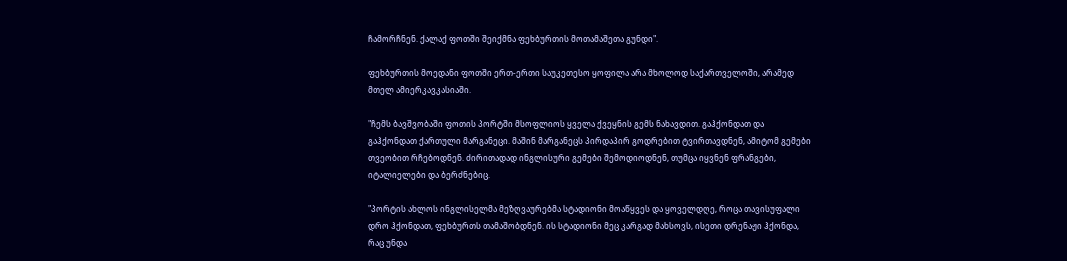ჩამორჩნენ. ქალაქ ფოთში შეიქმნა ფეხბურთის მოთამაშეთა გუნდი".

ფეხბურთის მოედანი ფოთში ერთ-ერთი საუკეთესო ყოფილა არა მხოლოდ საქართველოში, არამედ მთელ ამიერკავკასიაში.

"ჩემს ბავშვობაში ფოთის პორტში მსოფლიოს ყველა ქვეყნის გემს ნახავდით. გაჰქონდათ და გაჰქონდათ ქართული მარგანეცი. მაშინ მარგანეცს პირდაპირ გოდრებით ტვირთავდნენ, ამიტომ გემები თვეობით რჩებოდნენ. ძირითადად ინგლისური გემები შემოდიოდნენ, თუმცა იყვნენ ფრანგები, იტალიელები და ბერძნებიც.

"პორტის ახლოს ინგლისელმა მეზღვაურებმა სტადიონი მოაწყვეს და ყოველდღე, როცა თავისუფალი დრო ჰქონდათ, ფეხბურთს თამაშობდნენ. ის სტადიონი მეც კარგად მახსოვს, ისეთი დრენაჟი ჰქონდა, რაც უნდა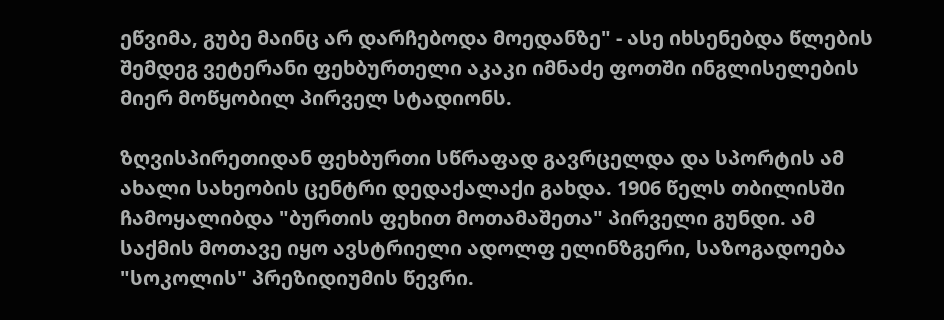ეწვიმა, გუბე მაინც არ დარჩებოდა მოედანზე" - ასე იხსენებდა წლების შემდეგ ვეტერანი ფეხბურთელი აკაკი იმნაძე ფოთში ინგლისელების მიერ მოწყობილ პირველ სტადიონს.

ზღვისპირეთიდან ფეხბურთი სწრაფად გავრცელდა და სპორტის ამ ახალი სახეობის ცენტრი დედაქალაქი გახდა. 1906 წელს თბილისში ჩამოყალიბდა "ბურთის ფეხით მოთამაშეთა" პირველი გუნდი. ამ საქმის მოთავე იყო ავსტრიელი ადოლფ ელინზგერი, საზოგადოება "სოკოლის" პრეზიდიუმის წევრი.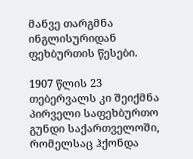მანვე თარგმნა ინგლისურიდან ფეხბურთის წესები.

1907 წლის 23 თებერვალს კი შეიქმნა პირველი საფეხბურთო გუნდი საქართველოში, რომელსაც ჰქონდა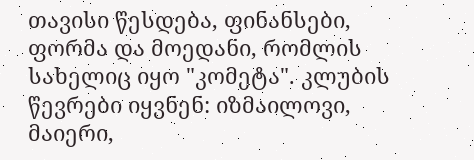თავისი წესდება, ფინანსები, ფორმა და მოედანი, რომლის სახელიც იყო "კომეტა". კლუბის წევრები იყვნენ: იზმაილოვი, მაიერი,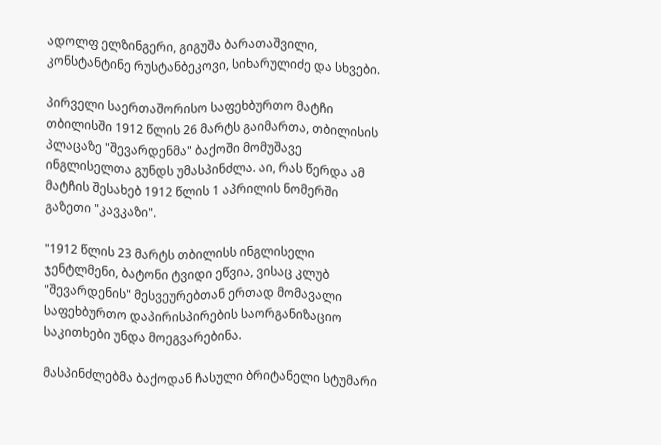ადოლფ ელზინგერი, გიგუშა ბარათაშვილი, კონსტანტინე რუსტანბეკოვი, სიხარულიძე და სხვები.

პირველი საერთაშორისო საფეხბურთო მატჩი თბილისში 1912 წლის 26 მარტს გაიმართა, თბილისის პლაცაზე "შევარდენმა" ბაქოში მომუშავე ინგლისელთა გუნდს უმასპინძლა. აი, რას წერდა ამ მატჩის შესახებ 1912 წლის 1 აპრილის ნომერში გაზეთი "კავკაზი".

"1912 წლის 23 მარტს თბილისს ინგლისელი ჯენტლმენი, ბატონი ტვიდი ეწვია, ვისაც კლუბ "შევარდენის" მესვეურებთან ერთად მომავალი საფეხბურთო დაპირისპირების საორგანიზაციო საკითხები უნდა მოეგვარებინა.

მასპინძლებმა ბაქოდან ჩასული ბრიტანელი სტუმარი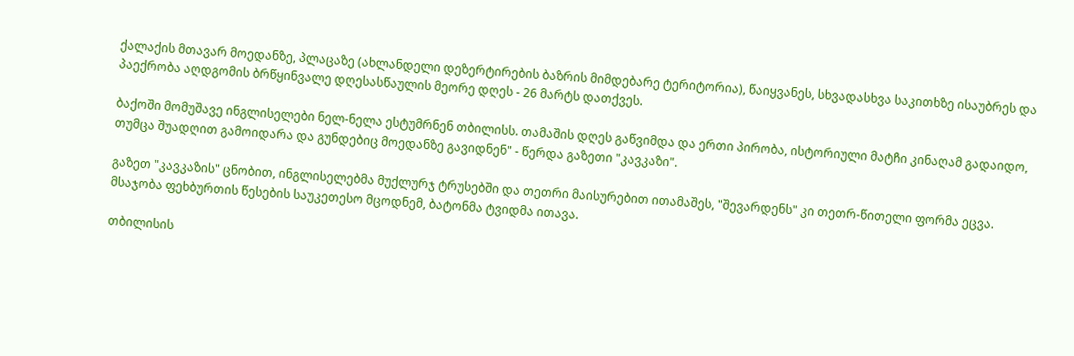ქალაქის მთავარ მოედანზე, პლაცაზე (ახლანდელი დეზერტირების ბაზრის მიმდებარე ტერიტორია), წაიყვანეს, სხვადასხვა საკითხზე ისაუბრეს და პაექრობა აღდგომის ბრწყინვალე დღესასწაულის მეორე დღეს - 26 მარტს დათქვეს.

ბაქოში მომუშავე ინგლისელები ნელ-ნელა ესტუმრნენ თბილისს. თამაშის დღეს გაწვიმდა და ერთი პირობა, ისტორიული მატჩი კინაღამ გადაიდო, თუმცა შუადღით გამოიდარა და გუნდებიც მოედანზე გავიდნენ" - წერდა გაზეთი "კავკაზი".

გაზეთ "კავკაზის" ცნობით, ინგლისელებმა მუქლურჯ ტრუსებში და თეთრი მაისურებით ითამაშეს, "შევარდენს" კი თეთრ-წითელი ფორმა ეცვა. მსაჯობა ფეხბურთის წესების საუკეთესო მცოდნემ, ბატონმა ტვიდმა ითავა.

თბილისის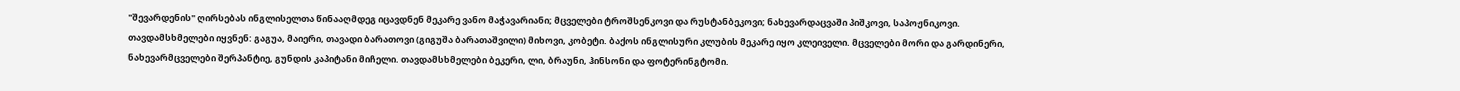"შევარდენის" ღირსებას ინგლისელთა წინააღმდეგ იცავდნენ მეკარე ვანო მაჭავარიანი; მცველები ტროშსენკოვი და რუსტანბეკოვი; ნახევარდაცვაში პიშკოვი, საპოჟნიკოვი. თავდამსხმელები იყვნენ: გაგუა, მაიერი, თავადი ბარათოვი (გიგუშა ბარათაშვილი) მიხოვი, კობეტი. ბაქოს ინგლისური კლუბის მეკარე იყო კლეიველი. მცველები მორი და გარდინერი, ნახევარმცველები შერპანტიე, გუნდის კაპიტანი მიჩელი. თავდამსხმელები ბეკერი, ლი, ბრაუნი, ჰინსონი და ფოტერინგტომი.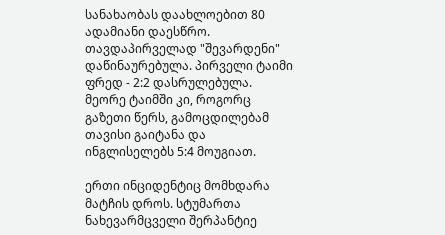სანახაობას დაახლოებით 80 ადამიანი დაესწრო. თავდაპირველად "შევარდენი" დაწინაურებულა. პირველი ტაიმი ფრედ - 2:2 დასრულებულა. მეორე ტაიმში კი, როგორც გაზეთი წერს, გამოცდილებამ თავისი გაიტანა და ინგლისელებს 5:4 მოუგიათ.

ერთი ინციდენტიც მომხდარა მატჩის დროს. სტუმართა ნახევარმცველი შერპანტიე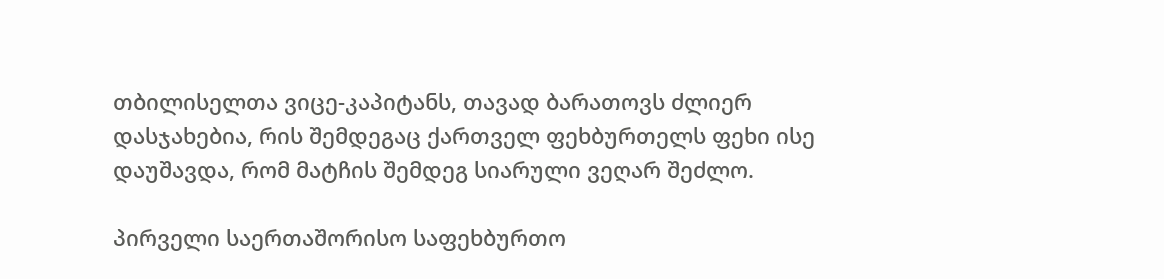თბილისელთა ვიცე-კაპიტანს, თავად ბარათოვს ძლიერ დასჯახებია, რის შემდეგაც ქართველ ფეხბურთელს ფეხი ისე დაუშავდა, რომ მატჩის შემდეგ სიარული ვეღარ შეძლო.

პირველი საერთაშორისო საფეხბურთო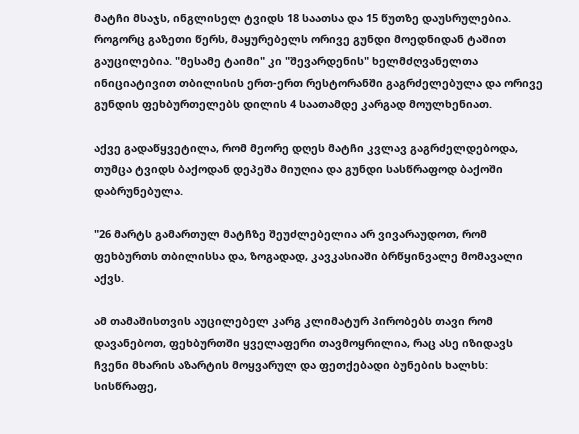მატჩი მსაჯს, ინგლისელ ტვიდს 18 საათსა და 15 წუთზე დაუსრულებია. როგორც გაზეთი წერს, მაყურებელს ორივე გუნდი მოედნიდან ტაშით გაუცილებია. "მესამე ტაიმი" კი "შევარდენის" ხელმძღვანელთა ინიციატივით თბილისის ერთ-ერთ რესტორანში გაგრძელებულა და ორივე გუნდის ფეხბურთელებს დილის 4 საათამდე კარგად მოულხენიათ.

აქვე გადაწყვეტილა, რომ მეორე დღეს მატჩი კვლავ გაგრძელდებოდა, თუმცა ტვიდს ბაქოდან დეპეშა მიუღია და გუნდი სასწრაფოდ ბაქოში დაბრუნებულა.

"26 მარტს გამართულ მატჩზე შეუძლებელია არ ვივარაუდოთ, რომ ფეხბურთს თბილისსა და, ზოგადად, კავკასიაში ბრწყინვალე მომავალი აქვს.

ამ თამაშისთვის აუცილებელ კარგ კლიმატურ პირობებს თავი რომ დავანებოთ, ფეხბურთში ყველაფერი თავმოყრილია, რაც ასე იზიდავს ჩვენი მხარის აზარტის მოყვარულ და ფეთქებადი ბუნების ხალხს: სისწრაფე,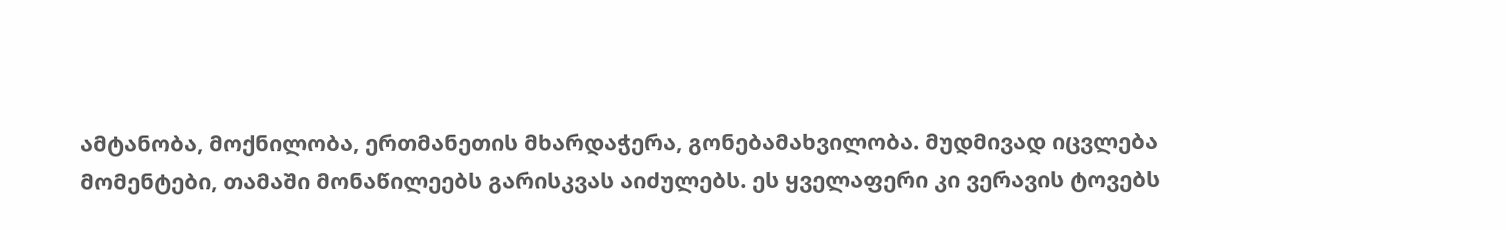ამტანობა, მოქნილობა, ერთმანეთის მხარდაჭერა, გონებამახვილობა. მუდმივად იცვლება მომენტები, თამაში მონაწილეებს გარისკვას აიძულებს. ეს ყველაფერი კი ვერავის ტოვებს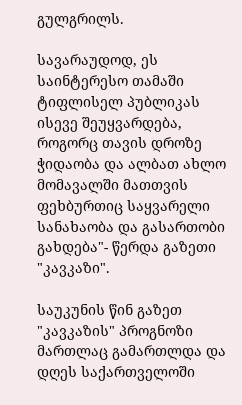გულგრილს.

სავარაუდოდ, ეს საინტერესო თამაში ტიფლისელ პუბლიკას ისევე შეუყვარდება, როგორც თავის დროზე ჭიდაობა და ალბათ ახლო მომავალში მათთვის ფეხბურთიც საყვარელი სანახაობა და გასართობი გახდება"- წერდა გაზეთი "კავკაზი".

საუკუნის წინ გაზეთ "კავკაზის" პროგნოზი მართლაც გამართლდა და დღეს საქართველოში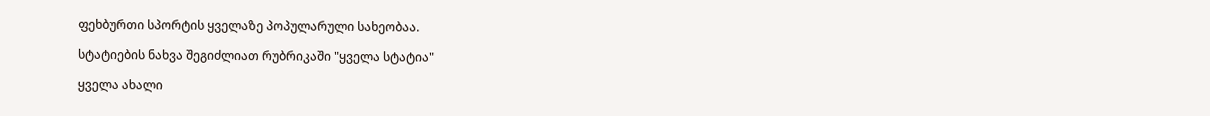ფეხბურთი სპორტის ყველაზე პოპულარული სახეობაა.

სტატიების ნახვა შეგიძლიათ რუბრიკაში "ყველა სტატია"

ყველა ახალი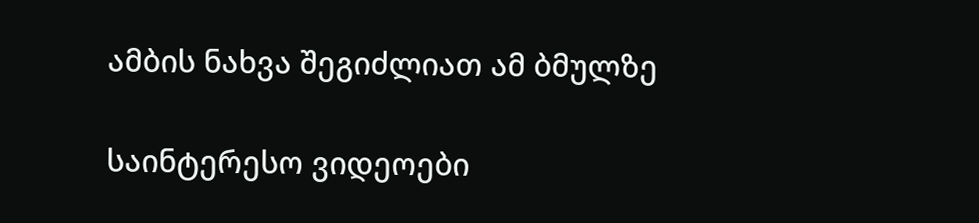ამბის ნახვა შეგიძლიათ ამ ბმულზე

საინტერესო ვიდეოები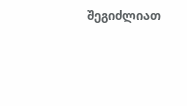შეგიძლიათ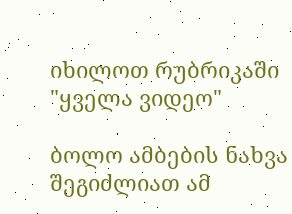იხილოთ რუბრიკაში "ყველა ვიდეო"

ბოლო ამბების ნახვა შეგიძლიათ ამ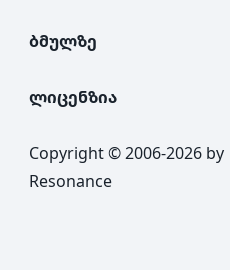ბმულზე

ლიცენზია

Copyright © 2006-2026 by Resonance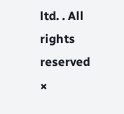ltd. . All rights reserved
×